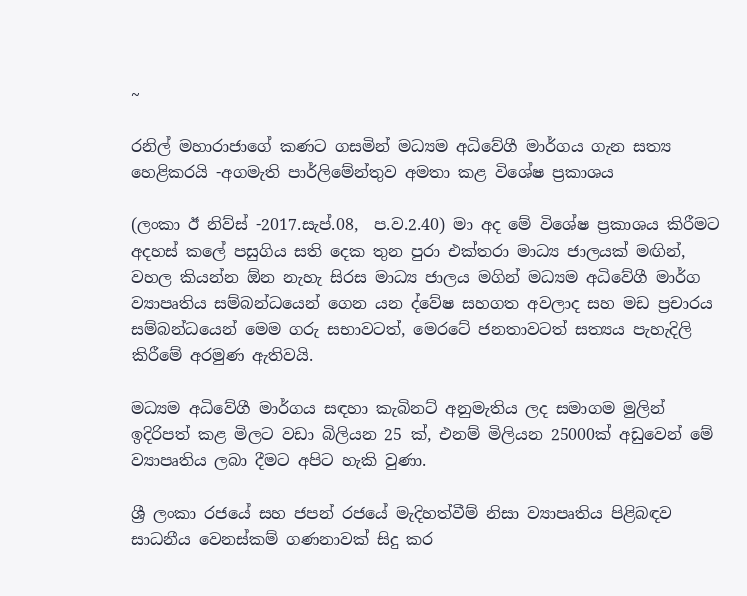~

රනිල් මහාරාජාගේ කණට ගසමින් මධ්‍යම අධිවේගී මාර්ගය ගැන සත්‍ය හෙළිකරයි -අගමැති පාර්ලිමේන්තුව අමතා කළ විශේෂ ප්‍රකාශය

(ලංකා ඊ නිව්ස් -2017.සැප්.08,  ප.ව‍.2.40) මා අද මේ විශේෂ ප්‍රකාශය කිරීමට අදහස් කලේ පසුගිය සති දෙක තුන පුරා එක්තරා මාධ්‍ය ජාලයක් මඟින්, වහල කියන්න ඕන නැහැ සිරස මාධ්‍ය ජාලය මගින් මධ්‍යම අධිවේගී මාර්ග ව්‍යාපෘතිය සම්බන්ධයෙන් ගෙන යන ද්වේෂ සහගත අවලාද සහ මඩ ප්‍රචාරය සම්බන්ධයෙන් මෙම ගරු සභාවටත්, මෙරටේ ජනතාවටත් සත්‍යය පැහැදිලි කිරීමේ අරමුණ ඇතිවයි.

මධ්‍යම අධිවේගී මාර්ගය සඳහා කැබිනට් අනුමැතිය ලද සමාගම මුලින් ඉදිරිපත් කළ මිලට වඩා බිලියන 25 ක්, එනම් මිලියන 25000ක් අඩුවෙන් මේ ව්‍යාපෘතිය ලබා දීමට අපිට හැකි වුණා.

ශ්‍රී ලංකා රජයේ සහ ජපන් රජයේ මැදිහත්වීම් නිසා ව්‍යාපෘතිය පිළිබඳව සාධනීය වෙනස්කම් ගණනාවක් සිදු කර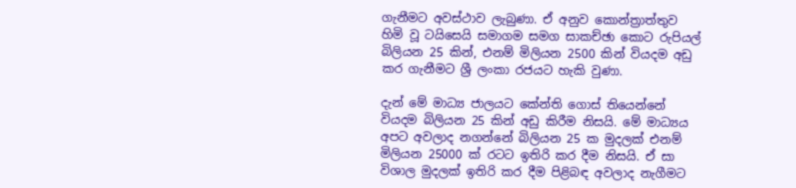ගැනීමට අවස්ථාව ලැබුණා. ඒ අනුව කොන්ත්‍රාත්තුව හිමි වූ ටයිසෙයි සමාගම සමග සාකච්ඡා කොට රුපියල් බිලියන 25 කින්, එනම් මිලියන 2500 කින් වියදම අඩු කර ගැනීමට ශ්‍රී ලංකා රජයට හැකි වුණා.

දැන් මේ මාධ්‍ය ජාලයට කේන්ති ගොස් තියෙන්නේ වියදම බිලියන 25 කින් අඩු කිරීම නිසයි. මේ මාධ්‍යය අපට අවලාද නගන්නේ බිලියන 25 ක මුදලක් එනම් මිලියන 25000 ක් රටට ඉතිරි කර දීම නිසයි. ඒ සා විශාල මුදලක් ඉතිරි කර දීම පිළිබඳ අවලාද නැගීමට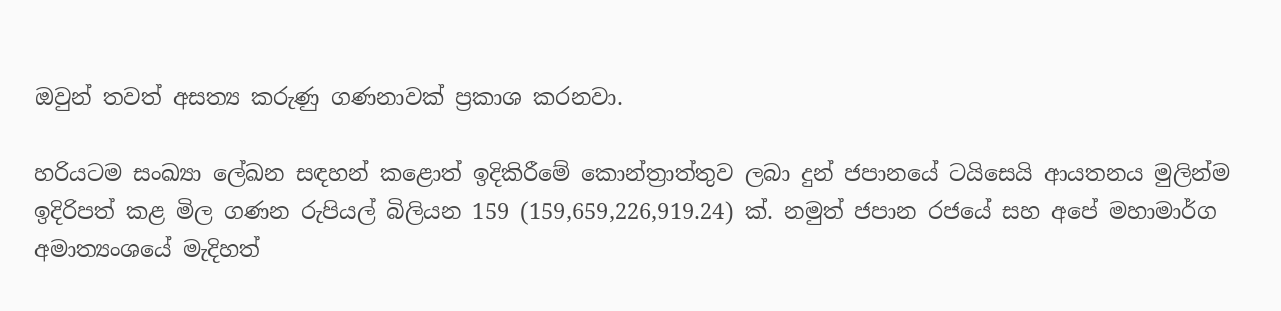ඔවුන් තවත් අසත්‍ය කරුණු ගණනාවක් ප්‍රකාශ කරනවා.

හරියටම සංඛ්‍යා ලේඛන සඳහන් කළොත් ඉදිකිරීමේ කොන්ත්‍රාත්තුව ලබා දුන් ජපානයේ ටයිසෙයි ආයතනය මුලින්ම ඉදිරිපත් කළ මිල ගණන රුපියල් බිලියන 159 (159,659,226,919.24) ක්. නමුත් ජපාන රජයේ සහ අපේ මහාමාර්ග අමාත්‍යංශයේ මැදිහත්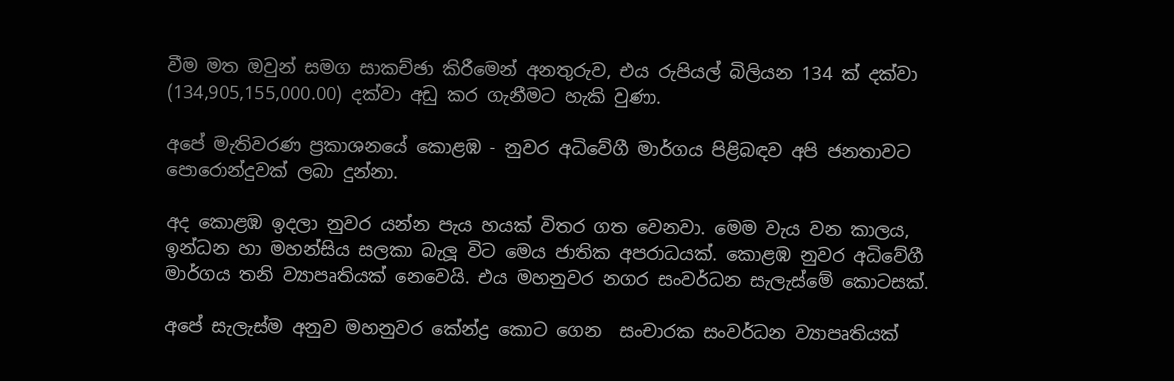වීම මත ඔවුන් සමග සාකච්ඡා කිරීමෙන් අනතුරුව, එය රුපියල් බිලියන 134 ක් දක්වා (134,905,155,000.00) දක්වා අඩු කර ගැනීමට හැකි වුණා.

අපේ මැතිවරණ ප්‍රකාශනයේ කොළඹ - නුවර අධිවේගී මාර්ගය පිළිබඳව අපි ජනතාවට පොරොන්දුවක් ලබා දුන්නා.

අද කොළඹ ඉදලා නුවර යන්න පැය හයක් විතර ගත වෙනවා. මෙම වැය වන කාලය, ඉන්ධන හා මහන්සිය සලකා බැලූ විට මෙය ජාතික අපරාධයක්. කොළඹ නුවර අධිවේගී මාර්ගය තනි ව්‍යාපෘතියක් නෙවෙයි. එය මහනුවර නගර සංවර්ධන සැලැස්මේ කොටසක්.

අපේ සැලැස්ම අනුව මහනුවර කේන්ද්‍ර කොට ගෙන  සංචාරක සංවර්ධන ව්‍යාපෘතියක්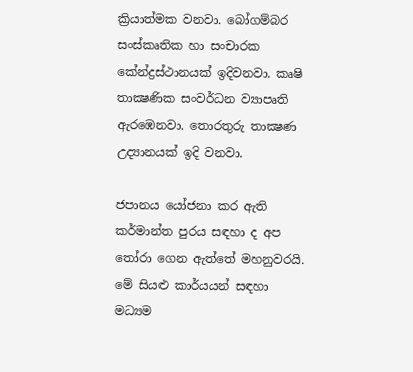ක්‍රියාත්මක වනවා. බෝගම්බර සංස්කෘතික හා සංචාරක කේන්ද්‍රස්ථානයක් ඉදිවනවා. කෘෂි තාක්‍ෂණික සංවර්ධන ව්‍යාපෘති ඇරඹෙනවා. තොරතුරු තාක්‍ෂණ උද්‍යානයක් ඉදි වනවා.

ජපානය යෝජනා කර ඇති කර්මාන්ත පුරය සඳහා ද අප තෝරා ගෙන ඇත්තේ මහනුවරයි. මේ සියළු කාර්යයන් සඳහා මධ්‍යම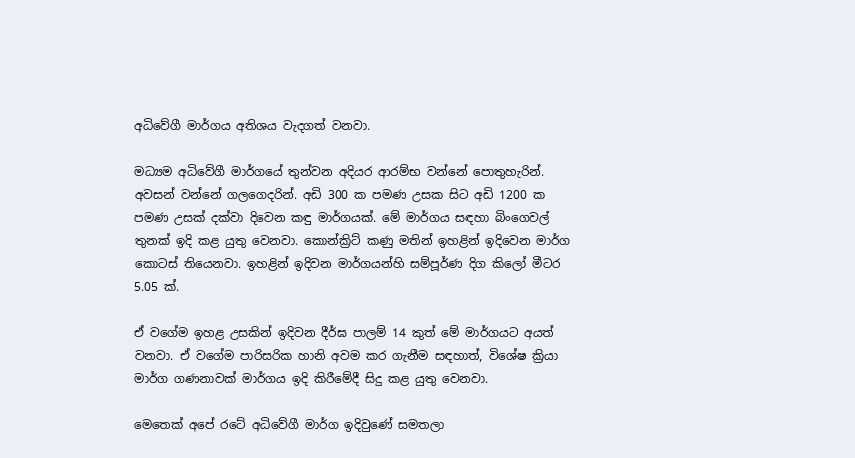අධිවේගී මාර්ගය අතිශය වැදගත් වනවා.

මධ්‍යම අධිවේගී මාර්ගයේ තුන්වන අදියර ආරම්භ වන්නේ පොතුහැරින්. අවසන් වන්නේ ගලගෙදරින්. අඩි 300 ක පමණ උසක සිට අඩි 1200 ක පමණ උසක් දක්වා දිවෙන කඳු මාර්ගයක්. මේ මාර්ගය සඳහා බිංගෙවල් තුනක් ඉදි කළ යුතු වෙනවා. කොන්ක්‍රිට් කණු මතින් ඉහළින් ඉදිවෙන මාර්ග කොටස් තියෙනවා. ඉහළින් ඉදිවන මාර්ගයන්හි සම්පූර්ණ දිග කිලෝ මීටර 5.05 ක්.

ඒ වගේම ඉහළ උසකින් ඉදිවන දීර්ඝ පාලම් 14 කුත් මේ මාර්ගයට අයත් වනවා. ඒ වගේම පාරිසරික හානි අවම කර ගැනීම සඳහාත්, විශේෂ ක්‍රියා මාර්ග ගණනාවක් මාර්ගය ඉදි කිරීමේදී සිදු කළ යුතු වෙනවා.

මෙතෙක් අපේ රටේ අධිවේගී මාර්ග ඉදිවුණේ සමතලා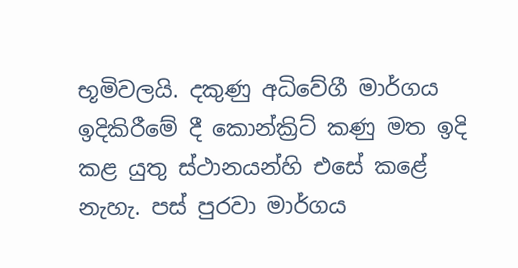භූමිවලයි. දකුණු අධිවේගී මාර්ගය ඉදිකිරීමේ දී කොන්ක්‍රිට් කණු මත ඉදි කළ යුතු ස්ථානයන්හි එසේ කළේ නැහැ. පස් පුරවා මාර්ගය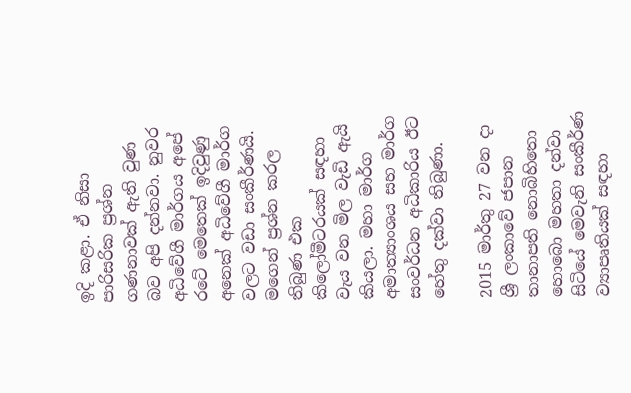ඉදි කළා. ඒ නිසා පාරිසරික ප්‍රශ්න ගණනාවක් ඇති වුණ බව අපි දන්නවා. නුවර අධිවේගී මාර්ගය අපේ රටේ මෙතෙක් ඉදිවුණු අනෙක් අධිවේගී මාර්ග වලට වඩා සංකීර්ණයි. මගෙන් ප්‍රශ්න කරල තිබුණ එක කිලෝමීටරයක් සඳහා වැය වන මිල වැඩි ඇයි කියලා. මහා මාර්ග අමාත්‍යාංශය සහ මාර්ග සංවර්ධන අධිකාරිය ඊට හේතු දක්වා තිබුණා.

2015 මාර්තු 27 වන දා ශ්‍රී ලංකාවේ ජපාන තානාපති නොබිහිතො හොබො මහතා දන්වා සිටියේ මෙවැනි සංකීර්ණ ව්‍යාපෘතියක් සඳහා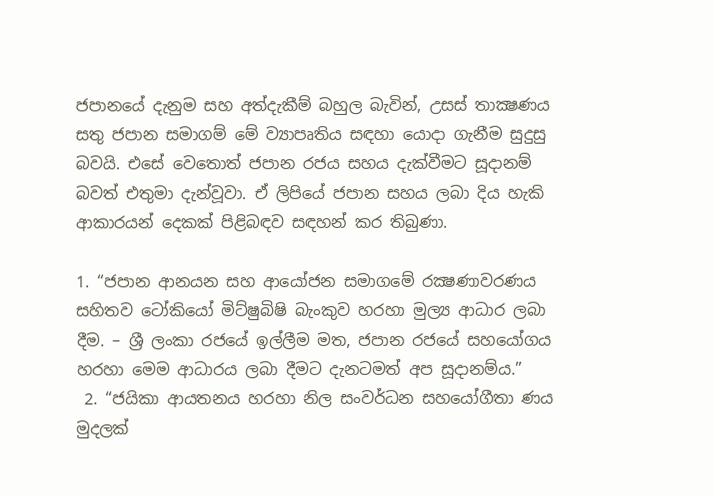ජපානයේ දැනුම සහ අත්දැකීම් බහුල බැවින්, උසස් තාක්‍ෂණය සතු ජපාන සමාගම් මේ ව්‍යාපෘතිය සඳහා යොදා ගැනීම සුදුසු බවයි. එසේ වෙතොත් ජපාන රජය සහය දැක්වීමට සූදානම් බවත් එතුමා දැන්වූවා. ඒ ලිපියේ ජපාන සහය ලබා දිය හැකි ආකාරයන් දෙකක් පිළිබඳව සඳහන් කර තිබුණා.

1. “ජපාන ආනයන සහ ආයෝජන සමාගමේ රක්‍ෂණාවරණය සහිතව ටෝකියෝ මිට්ෂුබිෂි බැංකුව හරහා මුල්‍ය ආධාර ලබා දීම. – ශ්‍රී ලංකා රජයේ ඉල්ලීම මත, ජපාන රජයේ සහයෝගය හරහා මෙම ආධාරය ලබා දීමට දැනටමත් අප සූදානම්ය.”
 2. “ජයිකා ආයතනය හරහා නිල සංවර්ධන සහයෝගීතා ණය මුදලක්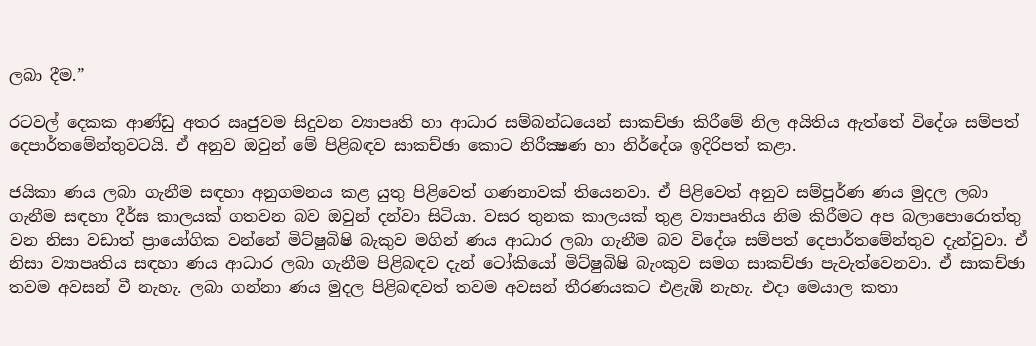ලබා දීම.”

රටවල් දෙකක ආණ්ඩු අතර ඍජුවම සිදුවන ව්‍යාපෘති හා ආධාර සම්බන්ධයෙන් සාකච්ඡා කිරීමේ නිල අයිතිය ඇත්තේ විදේශ සම්පත් දෙපාර්තමේන්තුවටයි. ඒ අනුව ඔවුන් මේ පිළිබඳව සාකච්ඡා කොට නිරීක්‍ෂණ හා නිර්දේශ ඉදිරිපත් කළා.

ජයිකා ණය ලබා ගැනීම සඳහා අනුගමනය කළ යුතු පිළිවෙත් ගණනාවක් තියෙනවා. ඒ පිළිවෙත් අනුව සම්පූර්ණ ණය මුදල ලබා ගැනීම සඳහා දීර්ඝ කාලයක් ගතවන බව ඔවුන් දන්වා සිටියා. වසර තුනක කාලයක් තුළ ව්‍යාපෘතිය නිම කිරීමට අප බලාපොරොත්තු වන නිසා වඩාත් ප්‍රායෝගික වන්නේ මිට්ෂුබිෂි බැකුව මගින් ණය ආධාර ලබා ගැනීම බව විදේශ සම්පත් දෙපාර්තමේන්තුව දැන්වුවා. ඒ නිසා ව්‍යාපෘතිය සඳහා ණය ආධාර ලබා ගැනීම පිළිබඳව දැන් ටෝකියෝ මිට්ෂුබිෂි බැංකුව සමග සාකච්ඡා පැවැත්වෙනවා. ඒ සාකච්ඡා තවම අවසන් වී නැහැ. ලබා ගන්නා ණය මුදල පිළිබඳවත් තවම අවසන් තීරණයකට එළැඹි නැහැ. එදා මෙයාල කතා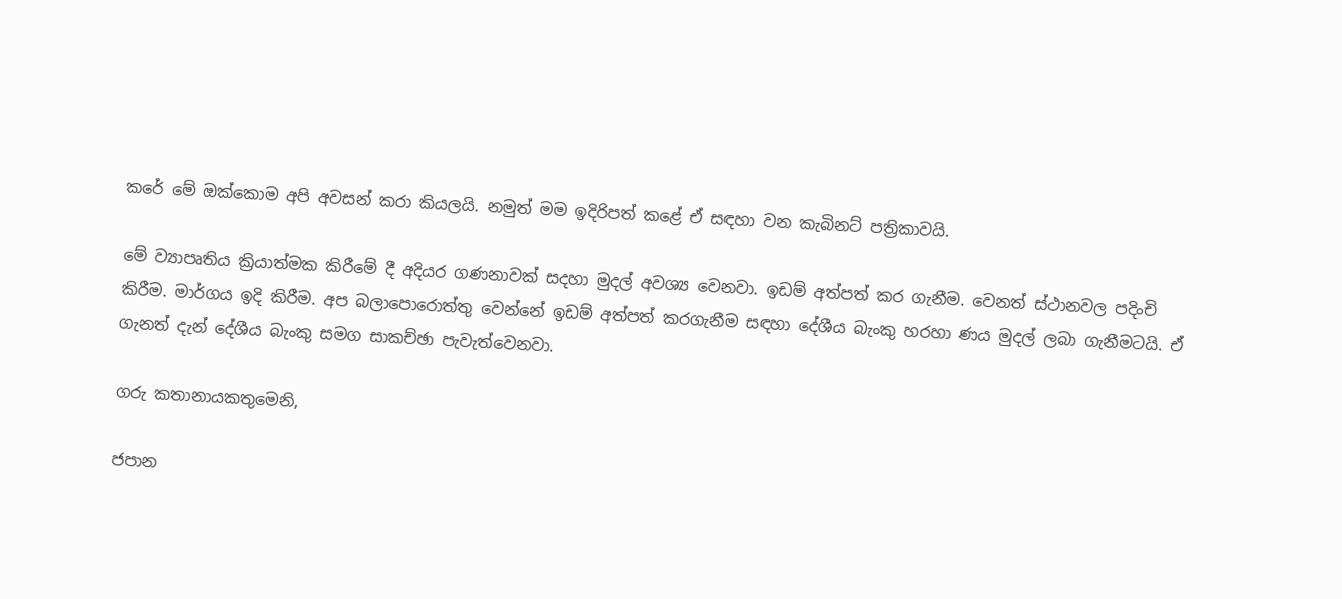කරේ මේ ඔක්කොම අපි අවසන් කරා කියලයි. නමුත් මම ඉදිරිපත් කළේ ඒ සඳහා වන කැබිනට් පත්‍රිකාවයි.

මේ ව්‍යාපෘතිය ක්‍රියාත්මක කිරීමේ දී අදියර ගණනාවක් සදහා මුදල් අවශ්‍ය වෙනවා. ඉඩම් අත්පත් කර ගැනීම. වෙනත් ස්ථානවල පදිංචි කිරීම. මාර්ගය ඉදි කිරීම. අප බලාපොරොත්තු වෙන්නේ ඉඩම් අත්පත් කරගැනීම සඳහා දේශීය බැංකු හරහා ණය මුදල් ලබා ගැනීමටයි. ඒ ගැනත් දැන් දේශීය බැංකු සමග සාකච්ඡා පැවැත්වෙනවා.

ගරු කතානායකතුමෙනි,

ජපාන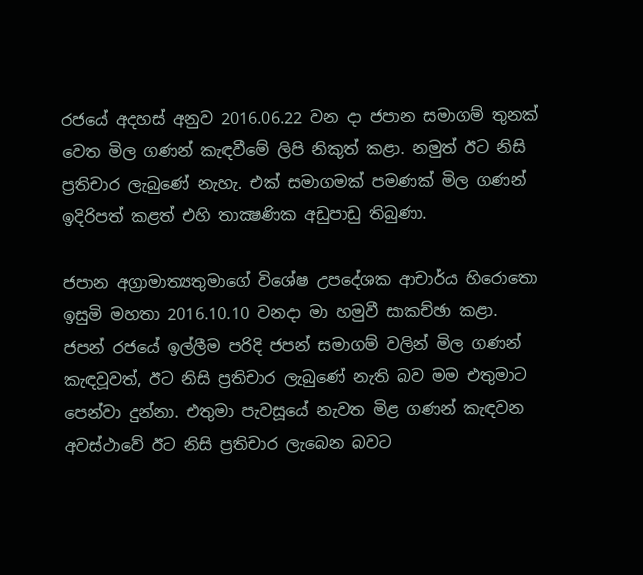රජයේ අදහස් අනුව 2016.06.22 වන දා ජපාන සමාගම් තුනක් වෙත මිල ගණන් කැඳවීමේ ලිපි නිකුත් කළා. නමුත් ඊට නිසි ප්‍රතිචාර ලැබුණේ නැහැ. එක් සමාගමක් පමණක් මිල ගණන් ඉදිරිපත් කළත් එහි තාක්‍ෂණික අඩුපාඩු තිබුණා.

ජපාන අග්‍රාමාත්‍යතුමාගේ විශේෂ උපදේශක ආචාර්ය හිරොතො ඉසුමි මහතා 2016.10.10 වනදා මා හමුවී සාකච්ඡා කළා. ජපන් රජයේ ඉල්ලීම පරිදි ජපන් සමාගම් වලින් මිල ගණන් කැඳවූවත්, ඊට නිසි ප්‍රතිචාර ලැබුණේ නැති බව මම එතුමාට පෙන්වා දුන්නා. එතුමා පැවසූයේ නැවත මිළ ගණන් කැඳවන අවස්ථාවේ ඊට නිසි ප්‍රතිචාර ලැබෙන බවට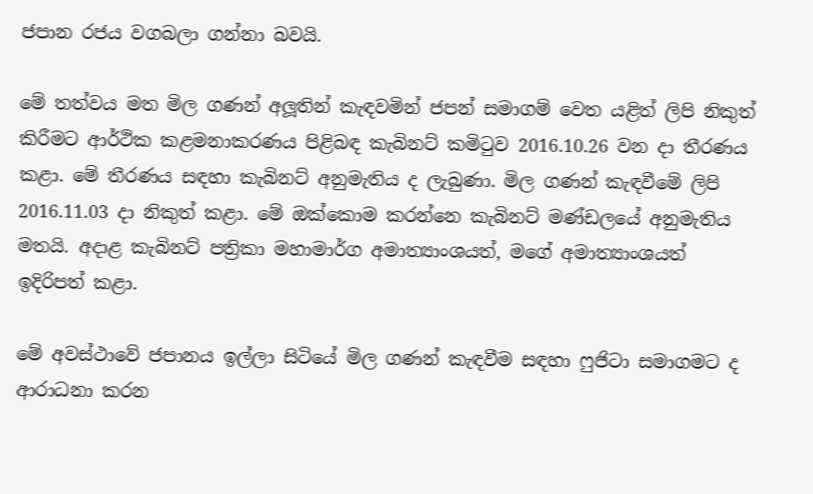ජපාන රජය වගබලා ගන්නා බවයි.

මේ තත්වය මත මිල ගණන් අලූතින් කැඳවමින් ජපන් සමාගම් වෙත යළිත් ලිපි නිකුත් කිරීමට ආර්ථික කළමනාකරණය පිළිබඳ කැබිනට් කමිටුව 2016.10.26 වන දා තීරණය කළා. මේ තීරණය සඳහා කැබිනට් අනුමැතිය ද ලැබුණා. මිල ගණන් කැඳවීමේ ලිපි 2016.11.03 දා නිකුත් කළා. මේ ඔක්කොම කරන්නෙ කැබිනට් මණ්ඩලයේ අනුමැතිය මතයි. අදාළ කැබිනට් පත්‍රිකා මහාමාර්ග අමාත්‍යාංශයත්, මගේ අමාත්‍යාංශයත් ඉදිරිපත් කළා.

මේ අවස්ථාවේ ජපානය ඉල්ලා සිටියේ මිල ගණන් කැඳවීම සඳහා ෆුජිටා සමාගමට ද ආරාධනා කරන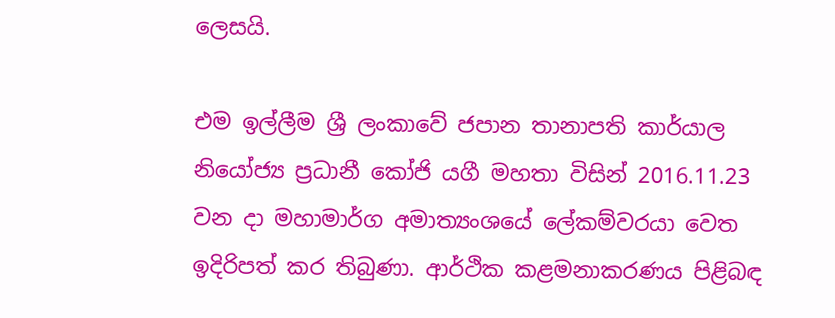ලෙසයි.

එම ඉල්ලීම ශ්‍රී ලංකාවේ ජපාන තානාපති කාර්යාල නියෝජ්‍ය ප්‍රධානී කෝජි යගී මහතා විසින් 2016.11.23 වන දා මහාමාර්ග අමාත්‍යංශයේ ලේකම්වරයා වෙත  ඉදිරිපත් කර තිබුණා. ආර්ථික කළමනාකරණය පිළිබඳ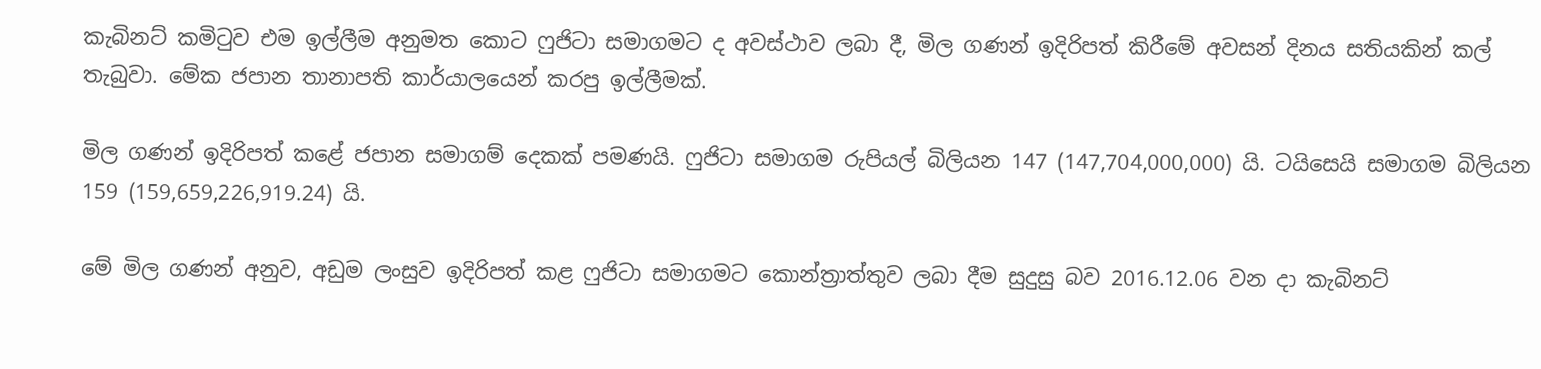කැබිනට් කමිටුව එම ඉල්ලීම අනුමත කොට ෆුජිටා සමාගමට ද අවස්ථාව ලබා දී, මිල ගණන් ඉදිරිපත් කිරීමේ අවසන් දිනය සතියකින් කල් තැබුවා. මේක ජපාන තානාපති කාර්යාලයෙන් කරපු ඉල්ලීමක්.

මිල ගණන් ඉදිරිපත් කළේ ජපාන සමාගම් දෙකක් පමණයි. ෆුජිටා සමාගම රුපියල් බිලියන 147 (147,704,000,000) යි. ටයිසෙයි සමාගම බිලියන 159 (159,659,226,919.24) යි.

මේ මිල ගණන් අනුව, අඩුම ලංසුව ඉදිරිපත් කළ ෆුජිටා සමාගමට කොන්ත්‍රාත්තුව ලබා දීම සුදුසු බව 2016.12.06 වන දා කැබිනට්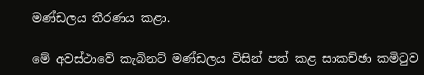මණ්ඩලය තීරණය කළා.

මේ අවස්ථාවේ කැබිනට් මණ්ඩලය විසින් පත් කළ සාකච්ඡා කමිටුව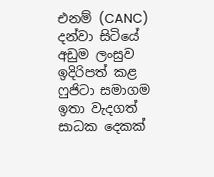එනම් (CANC) දන්වා සිටියේ අඩුම ලංසුව ඉදිරිපත් කළ ෆුජිටා සමාගම ඉතා වැදගත් සාධක දෙකක්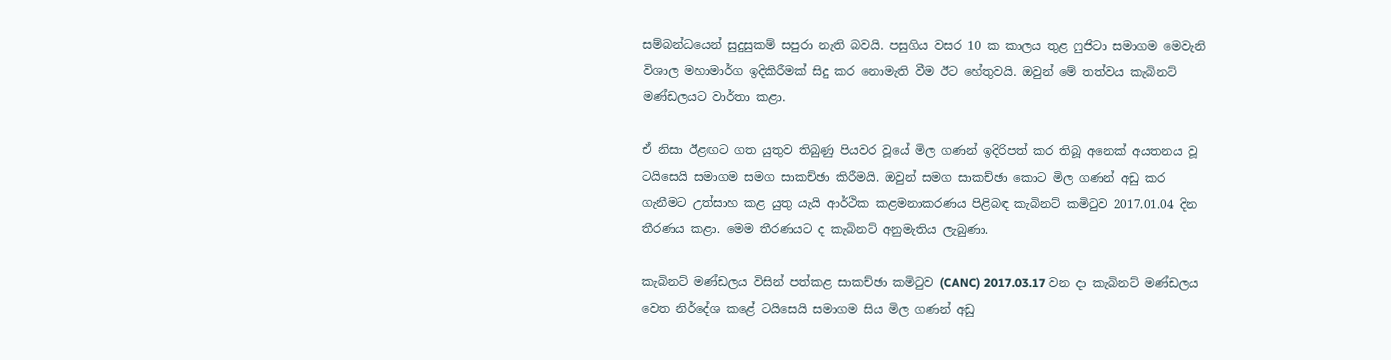සම්බන්ධයෙන් සුදුසුකම් සපුරා නැති බවයි. පසුගිය වසර 10 ක කාලය තුළ ෆුජිටා සමාගම මෙවැනි විශාල මහාමාර්ග ඉදිකිරීමක් සිදු කර නොමැති වීම ඊට හේතුවයි. ඔවුන් මේ තත්වය කැබිනට් මණ්ඩලයට වාර්තා කළා.

ඒ නිසා ඊළඟට ගත යුතුව තිබුණු පියවර වූයේ මිල ගණන් ඉදිරිපත් කර තිබූ අනෙක් අයතනය වූ ටයිසෙයි සමාගම සමග සාකච්ඡා කිරීමයි. ඔවුන් සමග සාකච්ඡා කොට මිල ගණන් අඩු කර ගැනීමට උත්සාහ කළ යුතු යැයි ආර්ථික කළමනාකරණය පිළිබඳ කැබිනට් කමිටුව 2017.01.04 දින තීරණය කළා. මෙම තීරණයට ද කැබිනට් අනුමැතිය ලැබුණා.

කැබිනට් මණ්ඩලය විසින් පත්කළ සාකච්ඡා කමිටුව (CANC) 2017.03.17 වන දා කැබිනට් මණ්ඩලය වෙත නිර්දේශ කළේ ටයිසෙයි සමාගම සිය මිල ගණන් අඩු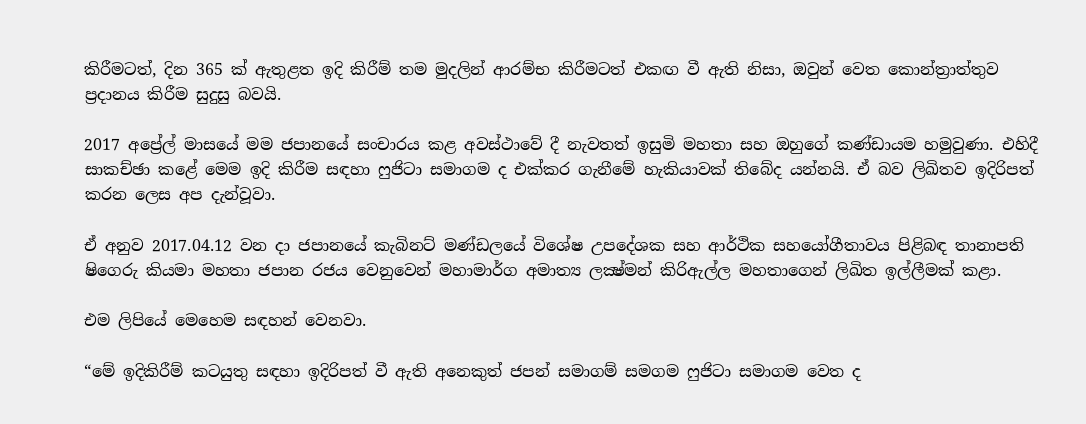කිරීමටත්, දින 365 ක් ඇතුළත ඉදි කිරීම් තම මුදලින් ආරම්භ කිරීමටත් එකඟ වී ඇති නිසා, ඔවුන් වෙත කොන්ත්‍රාත්තුව ප්‍රදානය කිරීම සුදුසු බවයි.

2017 අප්‍රේල් මාසයේ මම ජපානයේ සංචාරය කළ අවස්ථාවේ දී නැවතත් ඉසුමි මහතා සහ ඔහුගේ කණ්ඩායම හමුවුණා. එහිදී සාකච්ඡා කළේ මෙම ඉදි කිරීම සඳහා ෆුජිටා සමාගම ද එක්කර ගැනීමේ හැකියාවක් තිබේද යන්නයි. ඒ බව ලිඛිතව ඉදිරිපත් කරන ලෙස අප දැන්වූවා.

ඒ අනුව 2017.04.12 වන දා ජපානයේ කැබිනට් මණ්ඩලයේ විශේෂ උපදේශක සහ ආර්ථික සහයෝගීතාවය පිළිබඳ තානාපති ෂිගෙරු කියමා මහතා ජපාන රජය වෙනුවෙන් මහාමාර්ග අමාත්‍ය ලක්‍ෂ්මන් කිරිඇල්ල මහතාගෙන් ලිඛිත ඉල්ලීමක් කළා.

එම ලිපියේ මෙහෙම සඳහන් වෙනවා.

“මේ ඉදිකිරීම් කටයුතු සඳහා ඉදිරිපත් වී ඇති අනෙකුත් ජපන් සමාගම් සමගම ෆුජිටා සමාගම වෙත ද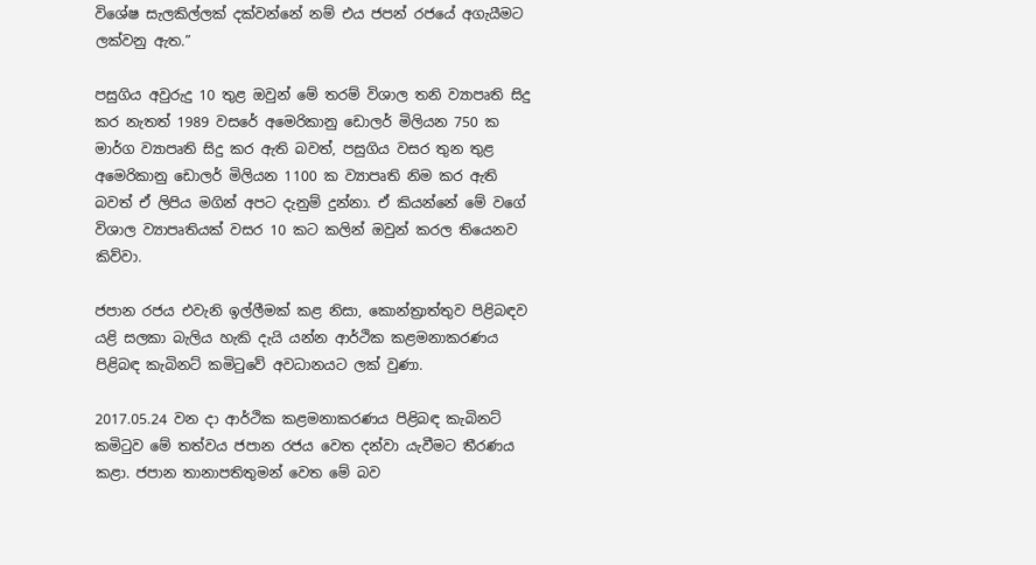විශේෂ සැලකිල්ලක් දක්වන්නේ නම් එය ජපන් රජයේ අගැයීමට ලක්වනු ඇත.”

පසුගිය අවුරුදු 10 තුළ ඔවුන් මේ තරම් විශාල තනි ව්‍යාපෘති සිදු කර නැතත් 1989 වසරේ අමෙරිකානු ඩොලර් මිලියන 750 ක මාර්ග ව්‍යාපෘති සිදු කර ඇති බවත්, පසුගිය වසර තුන තුළ අමෙරිකානු ඩොලර් මිලියන 1100 ක ව්‍යාපෘති නිම කර ඇති බවත් ඒ ලිපිය මගින් අපට දැනුම් දුන්නා. ඒ කියන්නේ මේ වගේ විශාල ව්‍යාපෘතියක් වසර 10 කට කලින් ඔවුන් කරල තියෙනව කිව්වා.

ජපාන රජය එවැනි ඉල්ලීමක් කළ නිසා, කොන්ත්‍රාත්තුව පිළිබඳව යළි සලකා බැලිය හැකි දැයි යන්න ආර්ථික කළමනාකරණය පිළිබඳ කැබිනට් කමිටුවේ අවධානයට ලක් වුණා.

2017.05.24 වන දා ආර්ථික කළමනාකරණය පිළිබඳ කැබිනට් කමිටුව මේ තත්වය ජපාන රජය වෙත දන්වා යැවීමට තීරණය කළා. ජපාන තානාපතිතුමන් වෙත මේ බව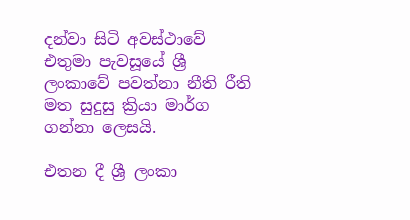දන්වා සිටි අවස්ථාවේ එතුමා පැවසූයේ ශ්‍රී ලංකාවේ පවත්නා නීති රීති මත සුදුසු ක්‍රියා මාර්ග ගන්නා ලෙසයි.

එතන දී ශ්‍රී ලංකා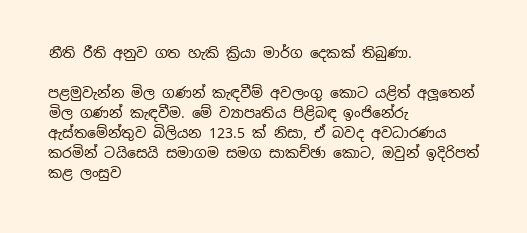නීති රීති අනුව ගත හැකි ක්‍රියා මාර්ග දෙකක් තිබුණා.

පළමුවැන්න මිල ගණන් කැඳවීම් අවලංගු කොට යළිත් අලූතෙන් මිල ගණන් කැඳවීම. මේ ව්‍යාපෘතිය පිළිබඳ ඉංජිනේරු ඇස්තමේන්තුව බිලියන 123.5 ක් නිසා, ඒ බවද අවධාරණය කරමින් ටයිසෙයි සමාගම සමග සාකච්ඡා කොට, ඔවුන් ඉදිරිපත් කළ ලංසුව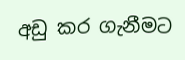අඩු කර ගැනීමට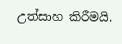උත්සාහ කිරීමයි.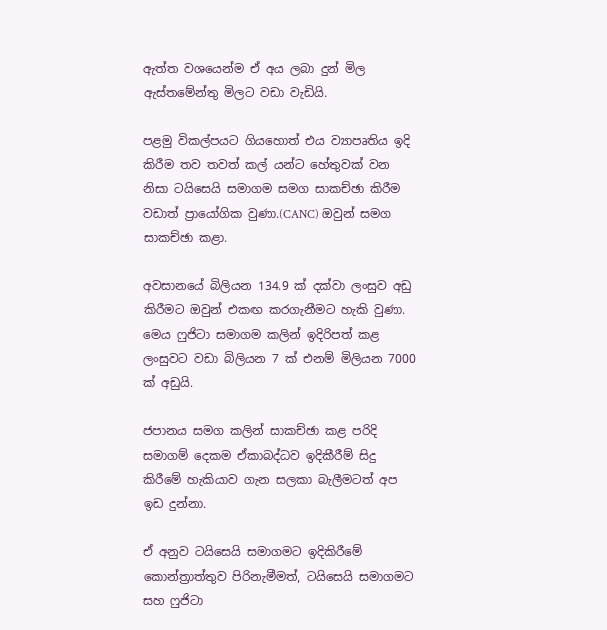ඇත්ත වශයෙන්ම ඒ අය ලබා දුන් මිල ඇස්තමේන්තු මිලට වඩා වැඩියි.

පළමු විකල්පයට ගියහොත් එය ව්‍යාපෘතිය ඉදි කිරීම තව තවත් කල් යන්ට හේතුවක් වන නිසා ටයිසෙයි සමාගම සමග සාකච්ඡා කිරීම වඩාත් ප්‍රායෝගික වුණා.(CANC) ඔවුන් සමග සාකච්ඡා කළා.

අවසානයේ බිලියන 134.9 ක් දක්වා ලංසුව අඩු කිරීමට ඔවුන් එකඟ කරගැනීමට හැකි වුණා. මෙය ෆුජිටා සමාගම කලින් ඉදිරිපත් කළ ලංසුවට වඩා බිලියන 7 ක් එනම් මිලියන 7000 ක් අඩුයි.

ජපානය සමග කලින් සාකච්ඡා කළ පරිදි සමාගම් දෙකම ඒකාබද්ධව ඉදිකීරීම් සිදු කිරීමේ හැකියාව ගැන සලකා බැලීමටත් අප ඉඩ දුන්නා.

ඒ අනුව ටයිසෙයි සමාගමට ඉදිකිරීමේ කොන්ත්‍රාත්තුව පිරිනැමීමත්, ටයිසෙයි සමාගමට සහ ෆුජිටා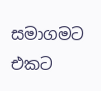සමාගමට එකට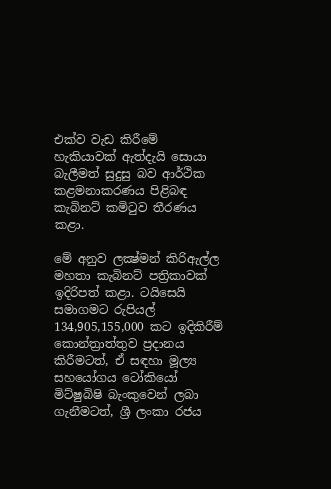එක්ව වැඩ කිරීමේ හැකියාවක් ඇත්දැයි සොයා බැලීමත් සුදුසු බව ආර්ථික කළමනාකරණය පිළිබඳ කැබිනට් කමිටුව තීරණය කළා.

මේ අනුව ලක්‍ෂ්මන් කිරිඇල්ල මහතා කැබිනට් පත්‍රිකාවක් ඉදිරිපත් කළා. ටයිසෙයි සමාගමට රුපියල් 134,905,155,000 කට ඉදිකිරීම් කොන්ත්‍රාත්තුව ප්‍රදානය කිරීමටත්, ඒ සඳහා මූල්‍ය සහයෝගය ටෝකියෝ මිට්ෂුබිෂි බැංකුවෙන් ලබා ගැනීමටත්, ශ්‍රී ලංකා රජය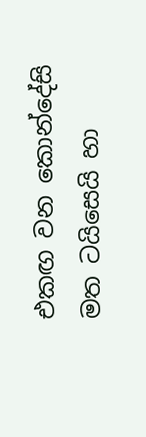එකඟ වන කොන්දේසි මත ටයිසෙයි හා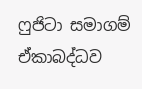ෆුජිටා සමාගම් ඒකාබද්ධව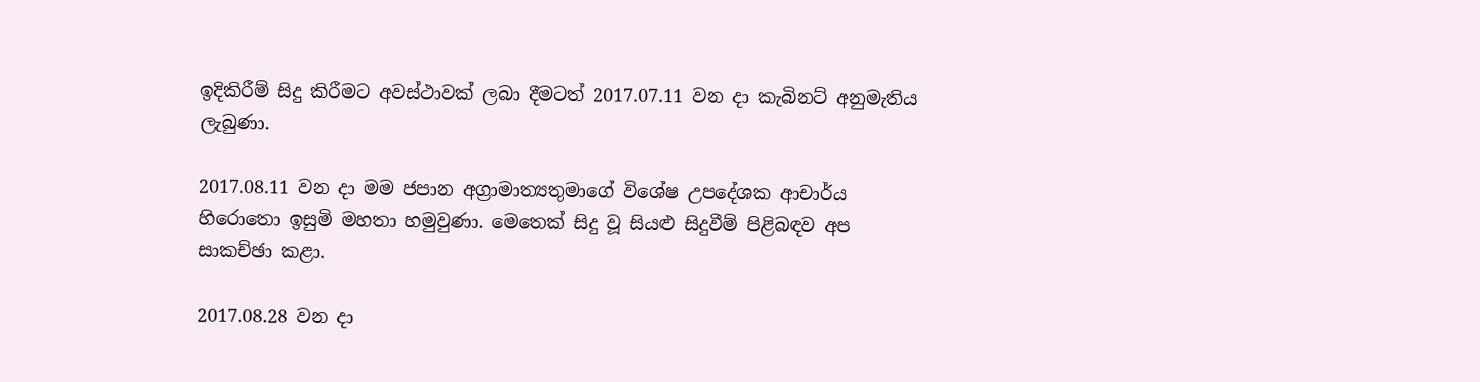ඉදිකිරීම් සිදු කිරීමට අවස්ථාවක් ලබා දීමටත් 2017.07.11 වන දා කැබිනට් අනුමැතිය ලැබුණා.

2017.08.11 වන දා මම ජපාන අග්‍රාමාත්‍යතුමාගේ විශේෂ උපදේශක ආචාර්ය හිරොතො ඉසුමි මහතා හමුවුණා. මෙතෙක් සිදු වූ සියළු සිදුවීම් පිළිබඳව අප සාකච්ඡා කළා.

2017.08.28 වන දා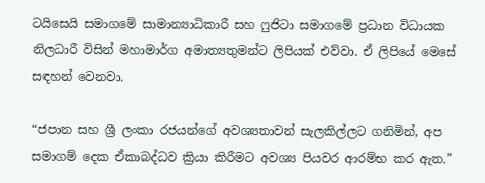ටයිසෙයි සමාගමේ සාමාන්‍යාධිකාරී සහ ෆුජිටා සමාගමේ ප්‍රධාන විධායක නිලධාරී විසින් මහාමාර්ග අමාත්‍යතුමන්ට ලිපියක් එව්වා. ඒ ලිපියේ මෙසේ සඳහන් වෙනවා.

“ජපාන සහ ශ්‍රී ලංකා රජයන්ගේ අවශ්‍යතාවන් සැලකිල්ලට ගනිමින්, අප සමාගම් දෙක ඒකාබද්ධව ක්‍රියා කිරීමට අවශ්‍ය පියවර ආරම්භ කර ඇත.”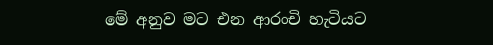මේ අනුව මට එන ආරංචි හැටියට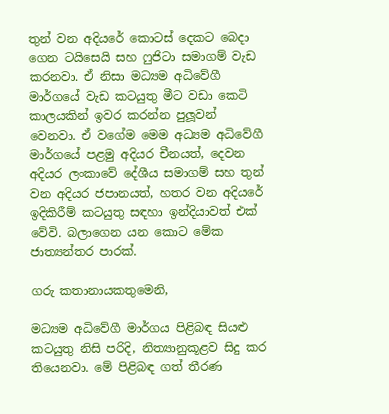තුන් වන අදියරේ කොටස් දෙකට බෙදා ගෙන ටයිසෙයි සහ ෆුජිටා සමාගම් වැඩ කරනවා. ඒ නිසා මධ්‍යම අධිවේගී මාර්ගයේ වැඩ කටයුතු මීට වඩා කෙටි කාලයකින් ඉවර කරන්න පුලූවන් වෙනවා. ඒ වගේම මෙම අධ්‍යම අධිවේගී මාර්ගයේ පළමු අදියර චීනයත්, දෙවන අදියර ලංකාවේ දේශීය සමාගම් සහ තුන් වන අදියර ජපානයත්, හතර වන අදියරේ ඉදිකිරීම් කටයුතු සඳහා ඉන්දියාවත් එක් වේවි. බලාගෙන යන කොට මේක ජාත්‍යන්තර පාරක්.

ගරු කතානායකතුමෙනි,

මධ්‍යම අධිවේගී මාර්ගය පිළිබඳ සියළු කටයුතු නිසි පරිදි, නිත්‍යානුකූළව සිදු කර තියෙනවා. මේ පිළිබඳ ගත් තීරණ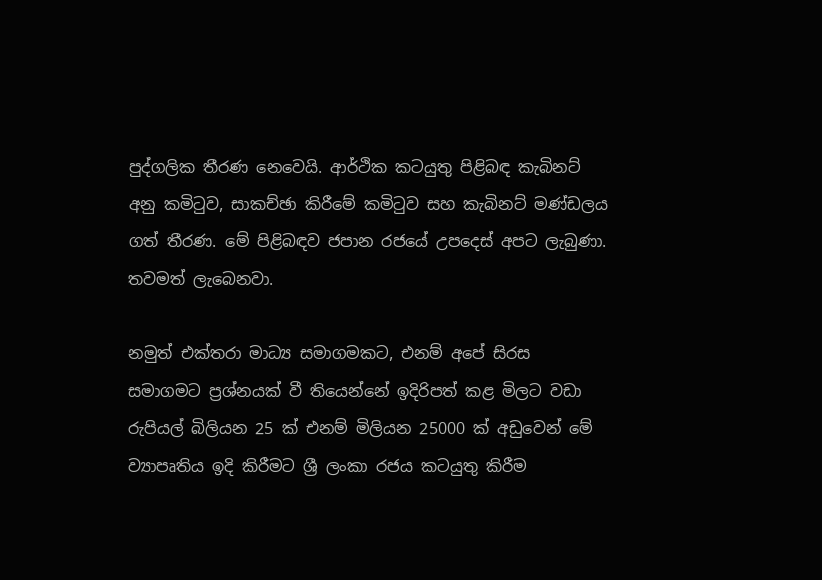පුද්ගලික තීරණ නෙවෙයි. ආර්ථික කටයුතු පිළිබඳ කැබිනට් අනු කමිටුව, සාකච්ඡා කිරීමේ කමිටුව සහ කැබිනට් මණ්ඩලය ගත් තීරණ. මේ පිළිබඳව ජපාන රජයේ උපදෙස් අපට ලැබුණා. තවමත් ලැබෙනවා.

නමුත් එක්තරා මාධ්‍ය සමාගමකට, එනම් අපේ සිරස සමාගමට ප්‍රශ්නයක් වී තියෙන්නේ ඉදිරිපත් කළ මිලට වඩා රුපියල් බිලියන 25 ක් එනම් මිලියන 25000 ක් අඩුවෙන් මේ ව්‍යාපෘතිය ඉදි කිරීමට ශ්‍රී ලංකා රජය කටයුතු කිරීම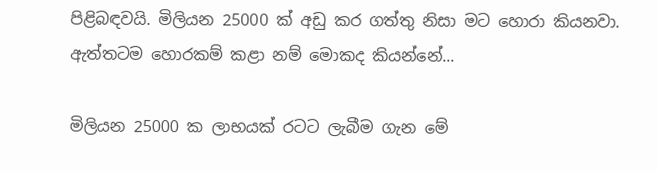පිළිබඳවයි. මිලියන 25000 ක් අඩු කර ගත්තු නිසා මට හොරා කියනවා. ඇත්තටම හොරකම් කළා නම් මොකද කියන්නේ...

මිලියන 25000 ක ලාභයක් රටට ලැබීම ගැන මේ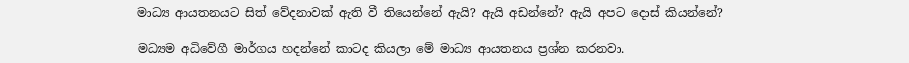මාධ්‍ය ආයතනයට සිත් වේදනාවක් ඇති වී තියෙන්නේ ඇයි? ඇයි අඩන්නේ? ඇයි අපට දොස් කියන්නේ?

මධ්‍යම අධිවේගී මාර්ගය හදන්නේ කාටද කියලා මේ මාධ්‍ය ආයතනය ප්‍රශ්න කරනවා.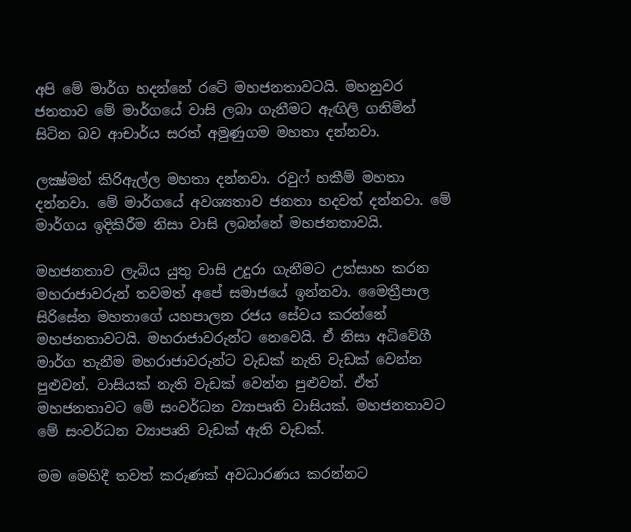අපි මේ මාර්ග හදන්නේ රටේ මහජනතාවටයි. මහනුවර ජනතාව මේ මාර්ගයේ වාසි ලබා ගැනීමට ඇඟිලි ගනිමින් සිටින බව ආචාර්ය සරත් අමුණුගම මහතා දන්නවා.

ලක්‍ෂ්මන් කිරිඇල්ල මහතා දන්නවා. රවුෆ් හකීම් මහතා දන්නවා. මේ මාර්ගයේ අවශ්‍යතාව ජනතා හදවත් දන්නවා. මේ මාර්ගය ඉදිකිරීම නිසා වාසි ලබන්නේ මහජනතාවයි.

මහජනතාව ලැබිය යුතු වාසි උදුරා ගැනීමට උත්සාහ කරන මහරාජාවරුන් තවමත් අපේ සමාජයේ ඉන්නවා. මෛත්‍රීපාල සිරිසේන මහතාගේ යහපාලන රජය සේවය කරන්නේ මහජනතාවටයි. මහරාජාවරුන්ට නෙවෙයි. ඒ නිසා අධිවේගී මාර්ග තැනීම මහරාජාවරුන්ට වැඩක් නැති වැඩක් වෙන්න පුළුවන්. වාසියක් නැති වැඩක් වෙන්න පුළුවන්. ඒත් මහජනතාවට මේ සංවර්ධන ව්‍යාපෘති වාසියක්. මහජනතාවට මේ සංවර්ධන ව්‍යාපෘති වැඩක් ඇති වැඩක්.

මම මෙහිදී තවත් කරුණක් අවධාරණය කරන්නට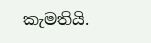කැමතියි.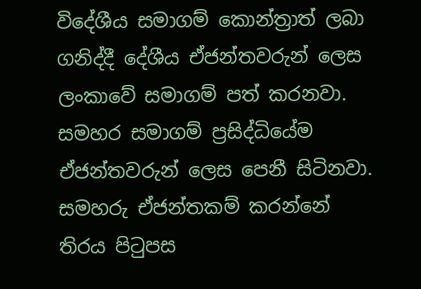විදේශීය සමාගම් කොන්ත්‍රාත් ලබා ගනිද්දී දේශීය ඒජන්තවරුන් ලෙස ලංකාවේ සමාගම් පත් කරනවා. සමහර සමාගම් ප්‍රසිද්ධියේම ඒජන්තවරුන් ලෙස පෙනී සිටිනවා. සමහරු ඒජන්තකම් කරන්නේ තිරය පිටුපස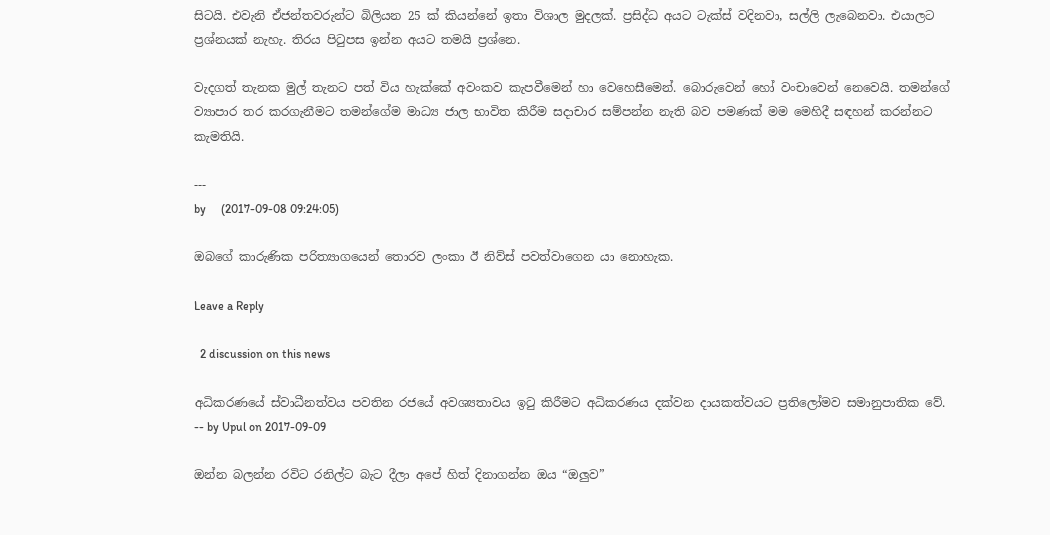සිටයි. එවැනි ඒජන්තවරුන්ට බිලියන 25 ක් කියන්නේ ඉතා විශාල මුදලක්. ප්‍රසිද්ධ අයට ටැක්ස් වදිනවා, සල්ලි ලැබෙනවා. එයාලට ප්‍රශ්නයක් නැහැ. තිරය පිටුපස ඉන්න අයට තමයි ප්‍රශ්නෙ.

වැදගත් තැනක මුල් තැනට පත් විය හැක්කේ අවංකව කැපවීමෙන් හා වෙහෙසීමෙන්. බොරුවෙන් හෝ වංචාවෙන් නෙවෙයි. තමන්ගේ ව්‍යාපාර තර කරගැනීමට තමන්ගේම මාධ්‍ය ජාල භාවිත කිරීම සදාචාර සම්පන්න නැති බව පමණක් මම මෙහිදී සඳහන් කරන්නට කැමතියි.

---
by     (2017-09-08 09:24:05)

ඔබගේ කාරුණික පරිත්‍යාගයෙන් තොරව ලංකා ඊ නිව්ස් පවත්වාගෙන යා නොහැක.

Leave a Reply

  2 discussion on this news

අධිකරණයේ ස්වාධීනත්වය පවතින රජයේ අවශ්‍යතාවය ඉටු කිරීමට අධිකරණය දක්වන දායකත්වයට ප්‍රතිලෝමව සමානුපාතික වේ.
-- by Upul on 2017-09-09

ඔන්න බලන්න රවිට රනිල්ට බැට දීලා අපේ හිත් දිනාගන්න ඔය “ඔලුව”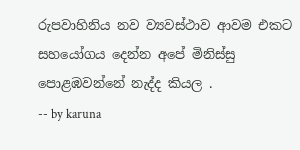රුපවාහිනිය නව ව්‍යවස්ථාව ආවම එකට සහයෝගය දෙන්න අපේ මිනිස්සු පොළඹවන්නේ නැද්ද කියල .
-- by karuna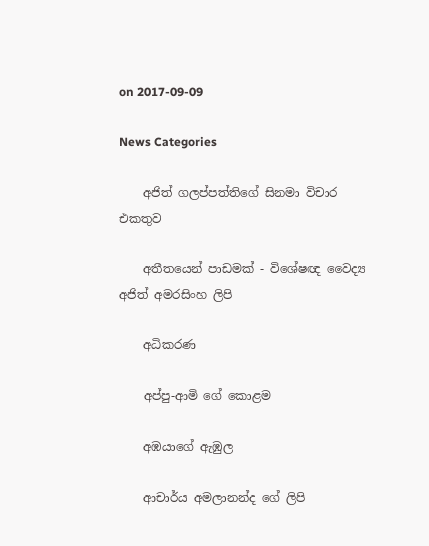on 2017-09-09

News Categories

    අජිත් ගලප්පත්තිගේ සිනමා විචාර එකතුව

    අතීතයෙන් පාඩමක් - විශේෂඥ වෛද්‍ය අජිත් අමරසිංහ ලිපි

    අධිකරණ

    අප්පු-ආමි ගේ ‌කොළම

    අඹයාගේ ඇඹුල

    ආචාර්ය අමලානන්ද ‌ගේ ලිපි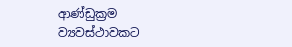ආණ්ඩුක්‍රම ව්‍යවස්ථාවකට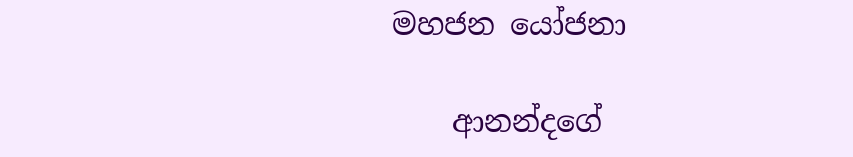මහජන යෝජනා

    ආනන්දගේ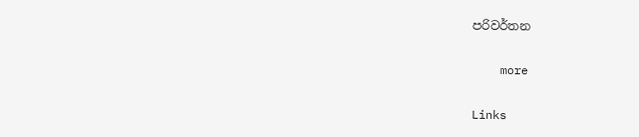පරිවර්තන

    more

Links